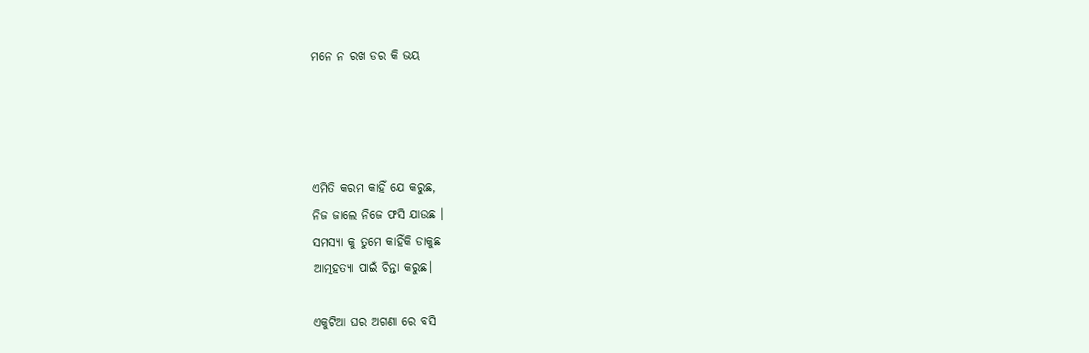ମନେ ନ ରଖ ଡର କି ଭୟ




ଏମିତି କରମ କାହିଁ ଯେ କରୁଛ,
ନିଜ ଜାଲେ ନିଜେ ଫସି ଯାଉଛ ।
ସମସ୍ୟା କୁ ତୁମେ କାହିଁକି ଡାକୁଛ
ଆତ୍ମହତ୍ୟା ପାଇଁ ଚିନ୍ତା କରୁଛ।

ଏକୁଟିଆ ଘର ଅଗଣା ରେ ବସି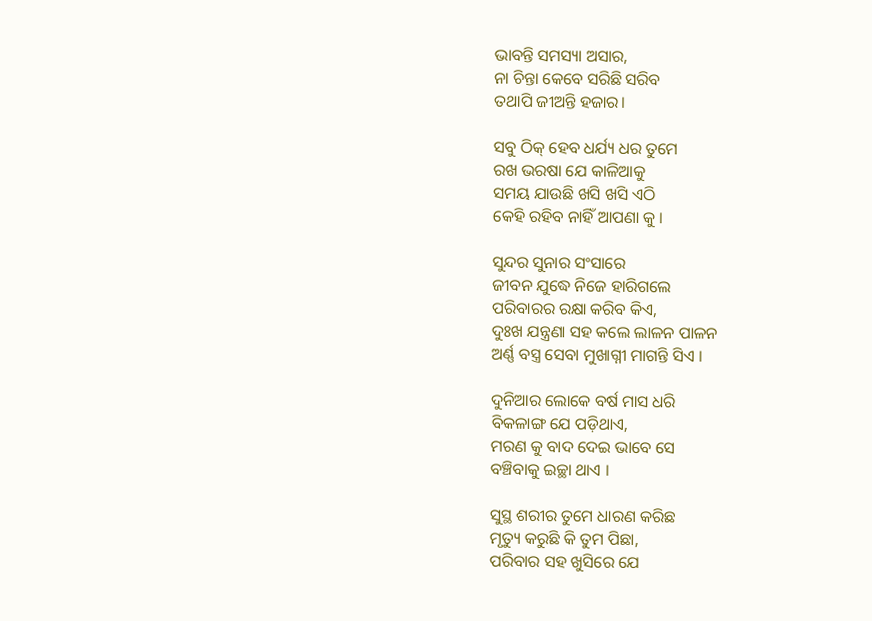ଭାବନ୍ତି ସମସ୍ୟା ଅସାର,
ନା ଚିନ୍ତା କେବେ ସରିଛି ସରିବ
ତଥାପି ଜୀଅନ୍ତି ହଜାର।

ସବୁ ଠିକ୍ ହେବ ଧର୍ଯ୍ୟ ଧର ତୁମେ
ରଖ ଭରଷା ଯେ କାଳିଆକୁ
ସମୟ ଯାଉଛି ଖସି ଖସି ଏଠି
କେହି ରହିବ ନାହିଁ ଆପଣା କୁ ।

ସୁନ୍ଦର ସୁନାର ସଂସାରେ
ଜୀବନ ଯୁଦ୍ଧେ ନିଜେ ହାରିଗଲେ
ପରିବାରର ରକ୍ଷା କରିବ କିଏ,
ଦୁଃଖ ଯନ୍ତ୍ରଣା ସହ କଲେ ଲାଳନ ପାଳନ
ଅର୍ଣ୍ଣ ବସ୍ତ୍ର ସେବା ମୁଖାଗ୍ନୀ ମାଗନ୍ତି ସିଏ ।

ଦୁନିଆର ଲୋକେ ବର୍ଷ ମାସ ଧରି
ବିକଳାଙ୍ଗ ଯେ ପଡ଼ିଥାଏ,
ମରଣ କୁ ବାଦ ଦେଇ ଭାବେ ସେ
ବଞ୍ଚିବାକୁ ଇଚ୍ଛା ଥାଏ ।

ସୁସ୍ଥ ଶରୀର ତୁମେ ଧାରଣ କରିଛ
ମୃତ୍ୟୁ କରୁଛି କି ତୁମ ପିଛା,
ପରିବାର ସହ ଖୁସିରେ ଯେ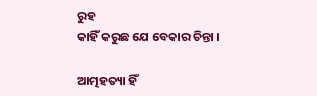ରୁହ
କାହିଁ କରୁଛ ଯେ ବେକାର ଚିନ୍ତା ।

ଆତ୍ମହତ୍ୟା ହିଁ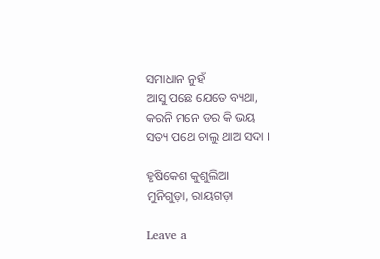ସମାଧାନ ନୁହଁ
ଆସୁ ପଛେ ଯେତେ ବ୍ୟଥା,
କରନି ମନେ ଡର କି ଭୟ
ସତ୍ୟ ପଥେ ଚାଲୁ ଥାଅ ସଦା ।

ହୃଷିକେଶ କୁଶୁଲିଆ
ମୁନିଗୁଡ଼ା, ରାୟଗଡ଼ା

Leave a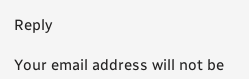Reply

Your email address will not be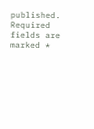published. Required fields are marked *